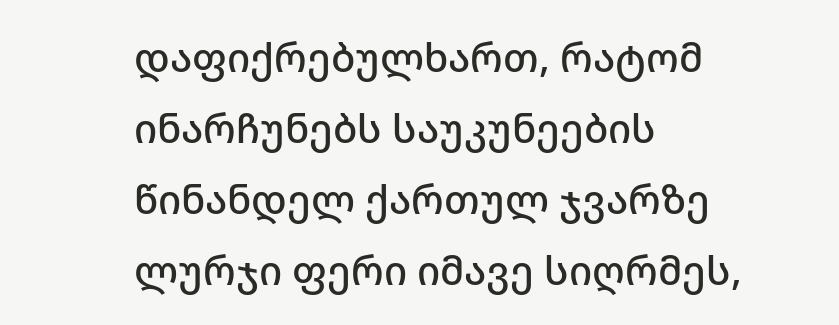დაფიქრებულხართ, რატომ ინარჩუნებს საუკუნეების წინანდელ ქართულ ჯვარზე ლურჯი ფერი იმავე სიღრმეს,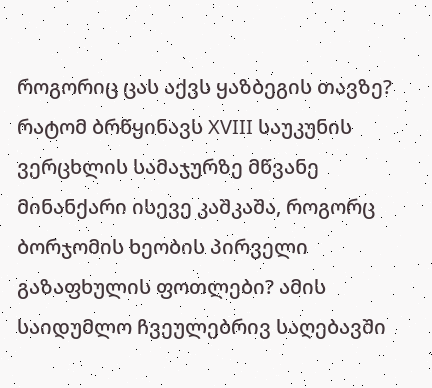როგორიც ცას აქვს ყაზბეგის თავზე? რატომ ბრწყინავს XVIII საუკუნის ვერცხლის სამაჯურზე მწვანე მინანქარი ისევე კაშკაშა, როგორც ბორჯომის ხეობის პირველი გაზაფხულის ფოთლები? ამის საიდუმლო ჩვეულებრივ საღებავში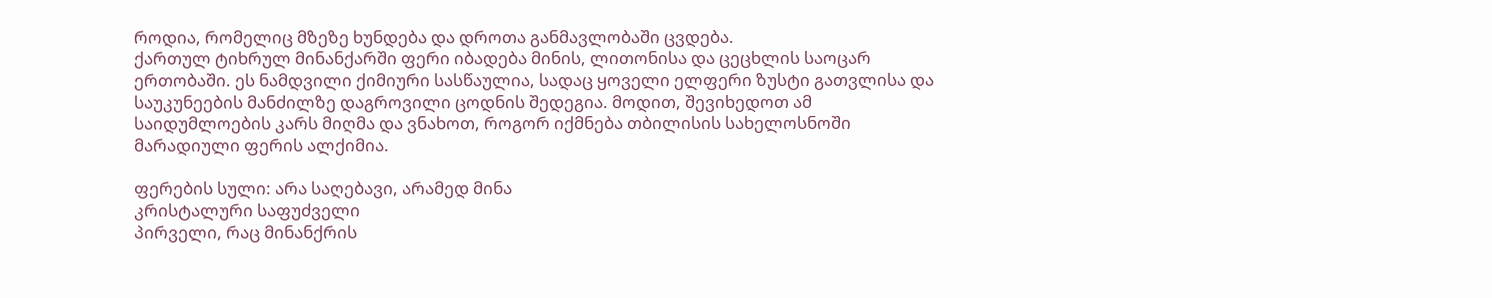როდია, რომელიც მზეზე ხუნდება და დროთა განმავლობაში ცვდება.
ქართულ ტიხრულ მინანქარში ფერი იბადება მინის, ლითონისა და ცეცხლის საოცარ ერთობაში. ეს ნამდვილი ქიმიური სასწაულია, სადაც ყოველი ელფერი ზუსტი გათვლისა და საუკუნეების მანძილზე დაგროვილი ცოდნის შედეგია. მოდით, შევიხედოთ ამ საიდუმლოების კარს მიღმა და ვნახოთ, როგორ იქმნება თბილისის სახელოსნოში მარადიული ფერის ალქიმია.

ფერების სული: არა საღებავი, არამედ მინა
კრისტალური საფუძველი
პირველი, რაც მინანქრის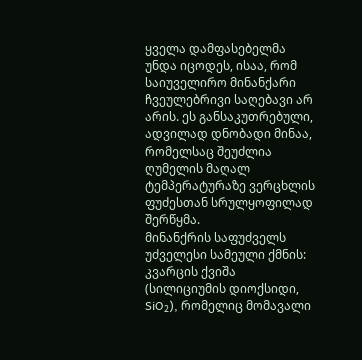ყველა დამფასებელმა უნდა იცოდეს, ისაა, რომ საიუველირო მინანქარი ჩვეულებრივი საღებავი არ არის. ეს განსაკუთრებული, ადვილად დნობადი მინაა, რომელსაც შეუძლია ღუმელის მაღალ ტემპერატურაზე ვერცხლის ფუძესთან სრულყოფილად შერწყმა.
მინანქრის საფუძველს უძველესი სამეული ქმნის: კვარცის ქვიშა (სილიციუმის დიოქსიდი, SiO₂), რომელიც მომავალი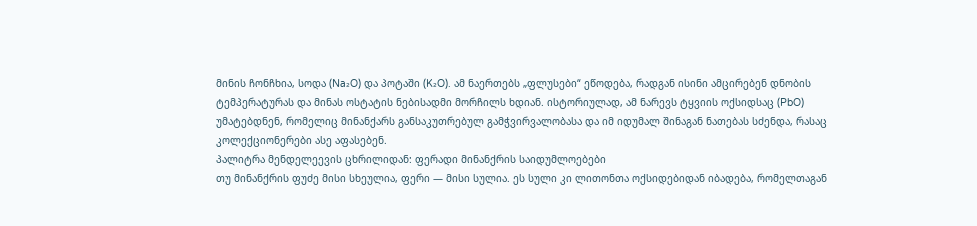მინის ჩონჩხია, სოდა (Na₂O) და პოტაში (K₂O). ამ ნაერთებს „ფლუსები“ ეწოდება, რადგან ისინი ამცირებენ დნობის ტემპერატურას და მინას ოსტატის ნებისადმი მორჩილს ხდიან. ისტორიულად, ამ ნარევს ტყვიის ოქსიდსაც (PbO) უმატებდნენ, რომელიც მინანქარს განსაკუთრებულ გამჭვირვალობასა და იმ იდუმალ შინაგან ნათებას სძენდა, რასაც კოლექციონერები ასე აფასებენ.
პალიტრა მენდელეევის ცხრილიდან: ფერადი მინანქრის საიდუმლოებები
თუ მინანქრის ფუძე მისი სხეულია, ფერი — მისი სულია. ეს სული კი ლითონთა ოქსიდებიდან იბადება, რომელთაგან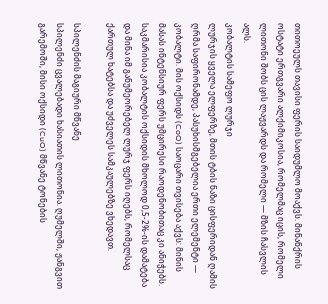თითოეულს თავისი ფერის საიდუმლო მოაქვს. მინანქრის ოსტატი ერთგვარი ალქიმიკოსია, რომელმაც იცის, რომელი ლითონი შობს ცის ლაჟვარდს და რომელი — მზის ჩასვლის ალს.
კობალტის სამეფო ლურჯი
ლურჯის ყველა ელფერზე, მთის ტბის ნაზი ცისფერიდან ღამის ღრმა საფირონამდე, პასუხისმგებელია ერთი ელემენტი — კობალტი. მის ოქსიდს (CoO) საოცარი თვისება აქვს: მინის მასას ინტენსიურ ფერს უმცირესი რაოდენობითაც კი ანიჭებს. საკმარისია კობალტის ოქსიდის მხოლოდ 0,5-2%-ის დამატება და მინა იმ განუმეორებელ ლურჯ ფერს იღებს, რომელსაც ქართულ ხატებსა და უძველეს სამკაულებზე ვხედავთ.

სპილენძის მაგიური მწვანე
სპილენძი ცვალებადი ხასიათის ლითონია. ღუმელში, ჟანგვით გარემოში, მისი ოქსიდი (CuO) მწვანე ტონების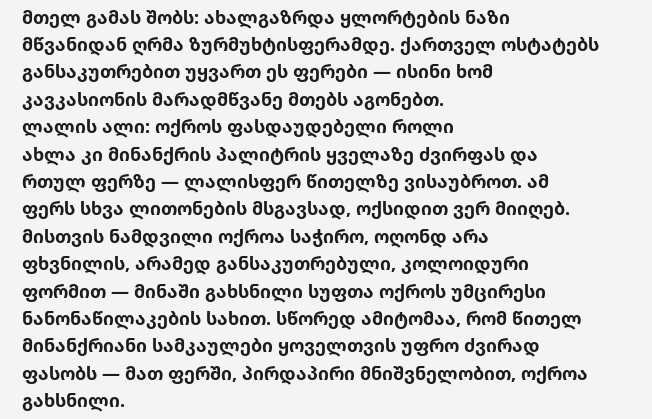მთელ გამას შობს: ახალგაზრდა ყლორტების ნაზი მწვანიდან ღრმა ზურმუხტისფერამდე. ქართველ ოსტატებს განსაკუთრებით უყვართ ეს ფერები — ისინი ხომ კავკასიონის მარადმწვანე მთებს აგონებთ.
ლალის ალი: ოქროს ფასდაუდებელი როლი
ახლა კი მინანქრის პალიტრის ყველაზე ძვირფას და რთულ ფერზე — ლალისფერ წითელზე ვისაუბროთ. ამ ფერს სხვა ლითონების მსგავსად, ოქსიდით ვერ მიიღებ. მისთვის ნამდვილი ოქროა საჭირო, ოღონდ არა ფხვნილის, არამედ განსაკუთრებული, კოლოიდური ფორმით — მინაში გახსნილი სუფთა ოქროს უმცირესი ნანონაწილაკების სახით. სწორედ ამიტომაა, რომ წითელ მინანქრიანი სამკაულები ყოველთვის უფრო ძვირად ფასობს — მათ ფერში, პირდაპირი მნიშვნელობით, ოქროა გახსნილი.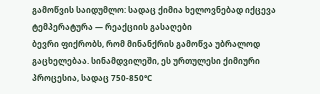გამოწვის საიდუმლო: სადაც ქიმია ხელოვნებად იქცევა
ტემპერატურა — რეაქციის გასაღები
ბევრი ფიქრობს, რომ მინანქრის გამოწვა უბრალოდ გაცხელებაა. სინამდვილეში, ეს ურთულესი ქიმიური პროცესია, სადაც 750-850°C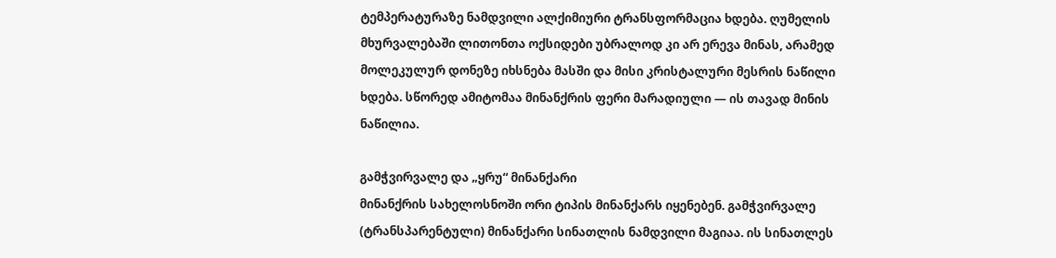ტემპერატურაზე ნამდვილი ალქიმიური ტრანსფორმაცია ხდება. ღუმელის მხურვალებაში ლითონთა ოქსიდები უბრალოდ კი არ ერევა მინას, არამედ მოლეკულურ დონეზე იხსნება მასში და მისი კრისტალური მესრის ნაწილი ხდება. სწორედ ამიტომაა მინანქრის ფერი მარადიული — ის თავად მინის ნაწილია.

გამჭვირვალე და „ყრუ“ მინანქარი
მინანქრის სახელოსნოში ორი ტიპის მინანქარს იყენებენ. გამჭვირვალე (ტრანსპარენტული) მინანქარი სინათლის ნამდვილი მაგიაა. ის სინათლეს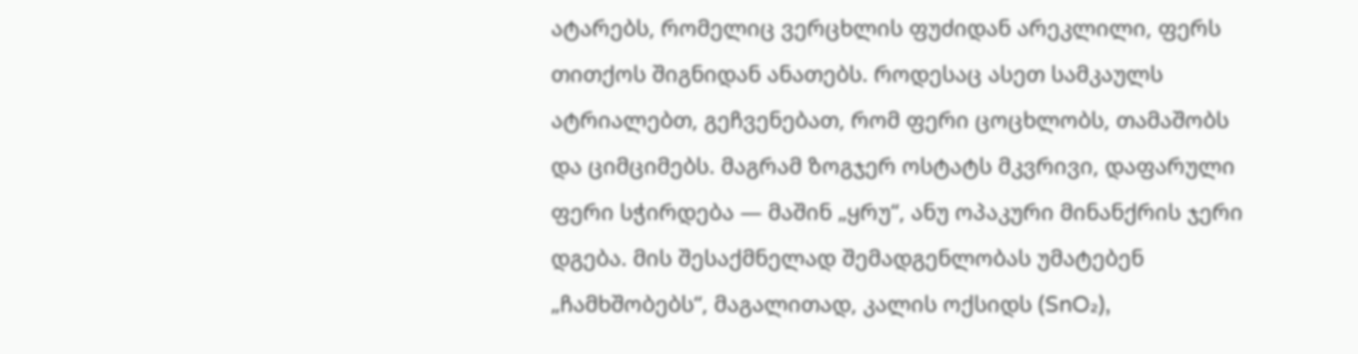ატარებს, რომელიც ვერცხლის ფუძიდან არეკლილი, ფერს თითქოს შიგნიდან ანათებს. როდესაც ასეთ სამკაულს ატრიალებთ, გეჩვენებათ, რომ ფერი ცოცხლობს, თამაშობს და ციმციმებს. მაგრამ ზოგჯერ ოსტატს მკვრივი, დაფარული ფერი სჭირდება — მაშინ „ყრუ“, ანუ ოპაკური მინანქრის ჯერი დგება. მის შესაქმნელად შემადგენლობას უმატებენ „ჩამხშობებს“, მაგალითად, კალის ოქსიდს (SnO₂),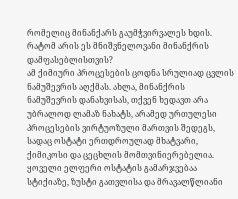რომელიც მინანქარს გაუმჭვირვალეს ხდის.
რატომ არის ეს მნიშვნელოვანი მინანქრის დამფასებლისთვის?
ამ ქიმიური პროცესების ცოდნა სრულიად ცვლის ნამუშევრის აღქმას. ახლა, მინანქრის ნამუშევრის დანახვისას, თქვენ ხედავთ არა უბრალოდ ლამაზ ნახატს, არამედ ურთულესი პროცესების ვირტუოზული მართვის შედეგს, სადაც ოსტატი ერთდროულად მხატვარი, ქიმიკოსი და ცეცხლის მომთვინიერებელია. ყოველი ელფერი ოსტატის გამარჯვებაა სტიქიაზე, ზუსტი გათვლისა და მრავალწლიანი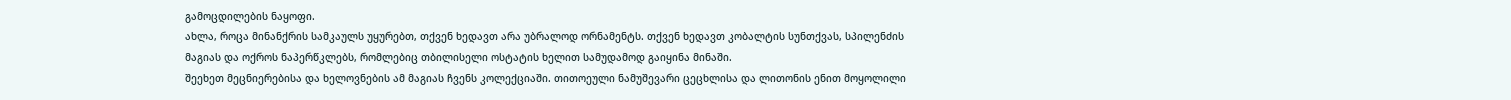გამოცდილების ნაყოფი.
ახლა, როცა მინანქრის სამკაულს უყურებთ, თქვენ ხედავთ არა უბრალოდ ორნამენტს. თქვენ ხედავთ კობალტის სუნთქვას, სპილენძის მაგიას და ოქროს ნაპერწკლებს, რომლებიც თბილისელი ოსტატის ხელით სამუდამოდ გაიყინა მინაში.
შეეხეთ მეცნიერებისა და ხელოვნების ამ მაგიას ჩვენს კოლექციაში. თითოეული ნამუშევარი ცეცხლისა და ლითონის ენით მოყოლილი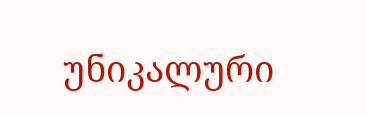უნიკალური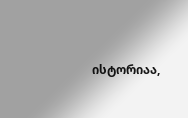ისტორიაა,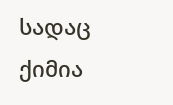სადაც ქიმია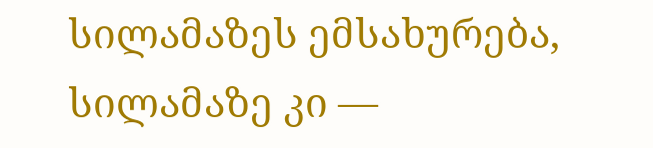სილამაზეს ემსახურება, სილამაზე კი —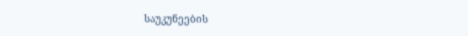საუკუნეების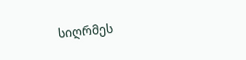სიღრმეს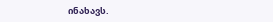ინახავს.